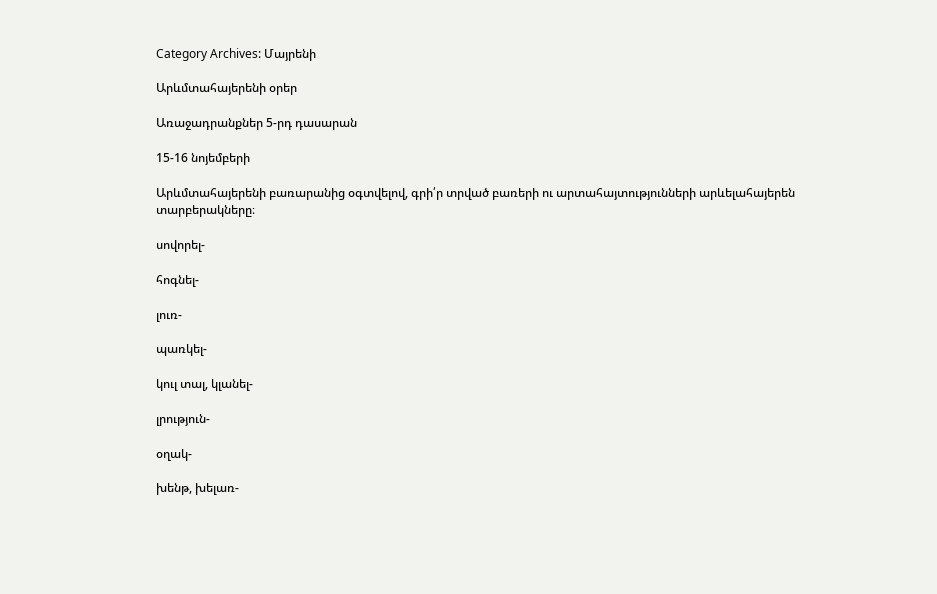Category Archives: Մայրենի

Արևմտահայերենի օրեր

Առաջադրանքներ 5-րդ դասարան

15-16 նոյեմբերի

Արևմտահայերենի բառարանից օգտվելով, գրի՛ր տրված բառերի ու արտահայտությունների արևելահայերեն տարբերակները։

սովորել-

հոգնել-

լուռ-

պառկել-

կուլ տալ, կլանել-

լրություն-

օղակ-

խենթ, խելառ-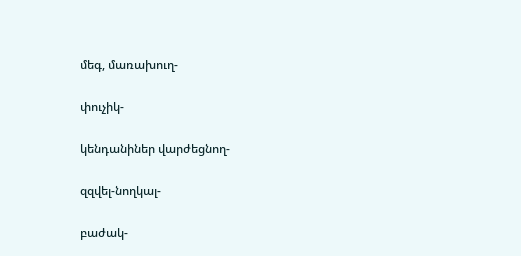մեգ, մառախուղ-

փուչիկ-

կենդանիներ վարժեցնող-

զզվել-նողկալ-

բաժակ-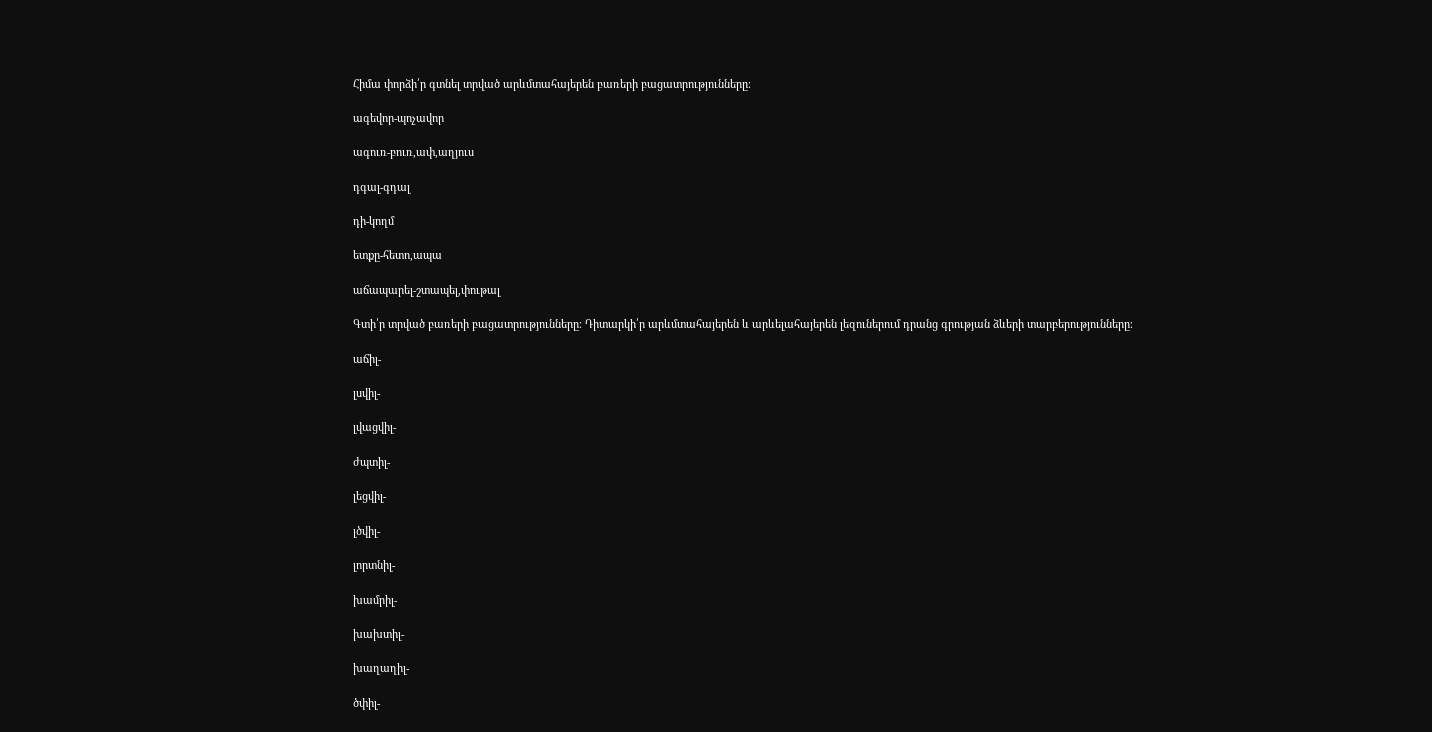Հիմա փորձի՛ր գտնել տրված արևմտահայերեն բառերի բացատրությունները։

ագեվոր-պոչավոր

ագուռ-բուռ,ափ,աղյուս

դգալ-գդալ

դի-կողմ

ետքը-հետո,ապա

աճապարել-շտապել,փութալ

Գտի՛ր տրված բառերի բացատրությունները։ Դիտարկի՛ր արևմտահայերեն և արևելահայերեն լեզուներում դրանց գրության ձևերի տարբերությունները։

աճիլ-

լսվիլ-

լվացվիլ-

ժպտիլ-

լեցվիլ-

լծվիլ-

լորտնիլ-

խամրիլ-

խախտիլ-

խաղաղիլ-

ծփիլ-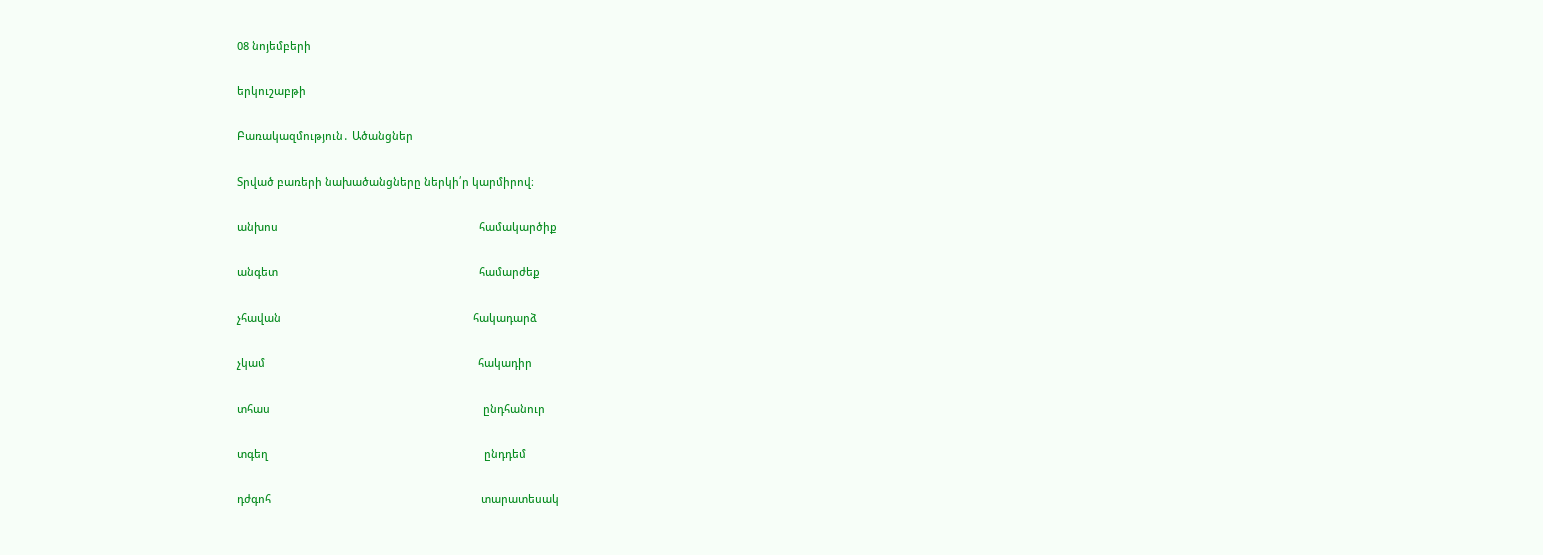08 նոյեմբերի

երկուշաբթի

Բառակազմություն․ Ածանցներ

Տրված բառերի նախածանցները ներկի՛ր կարմիրով։

անխոս                                                                   համակարծիք

անգետ                                                                   համարժեք

չհավան                                                                հակադարձ

չկամ                                                                       հակադիր

տհաս                                                                       ընդհանուր

տգեղ                                                                        ընդդեմ

դժգոհ                                                                      տարատեսակ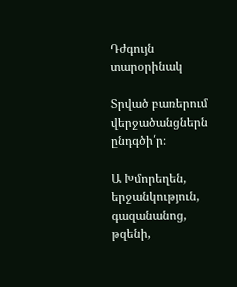Դժգույն                                                              տարօրինակ

Տրված բառերում վերջածանցներն ընդգծի՛ր։

Ա Խմորեղեն, երջանկություն, գազանանոց, թզենի,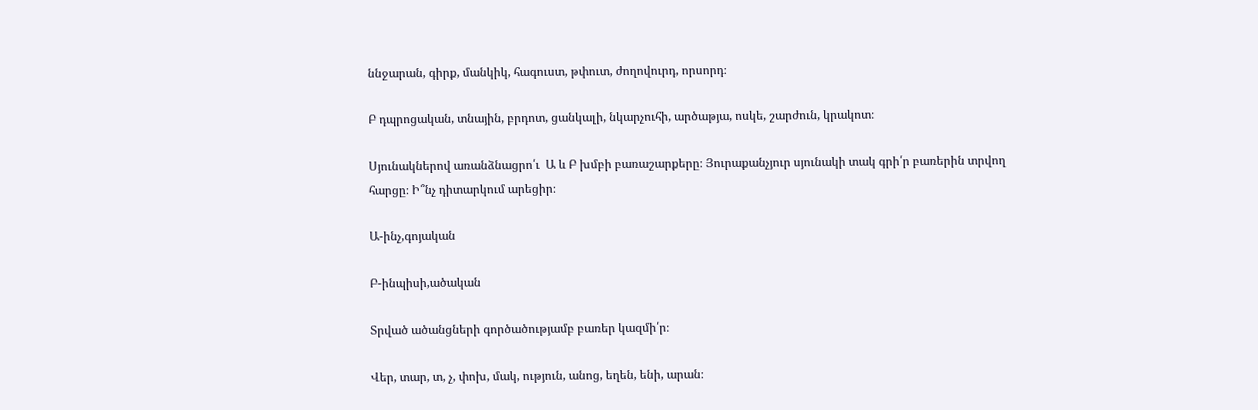ննջարան, գիրք, մանկիկ, հագուստ, թփուտ, ժողովուրդ, որսորդ։

Բ դպրոցական, տնային, բրդոտ, ցանկալի, նկարչուհի, արծաթյա, ոսկե, շարժուն, կրակոտ։

Սյունակներով առանձնացրո՛ւ  Ա և Բ խմբի բառաշարքերը։ Յուրաքանչյուր սյունակի տակ գրի՛ր բառերին տրվող հարցը։ Ի՞նչ դիտարկում արեցիր։

Ա-ինչ,գոյական

Բ-ինպիսի,ածական

Տրված ածանցների գործածությամբ բառեր կազմի՛ր։

Վեր, տար, տ, չ, փոխ, մակ, ություն, անոց, եղեն, ենի, արան։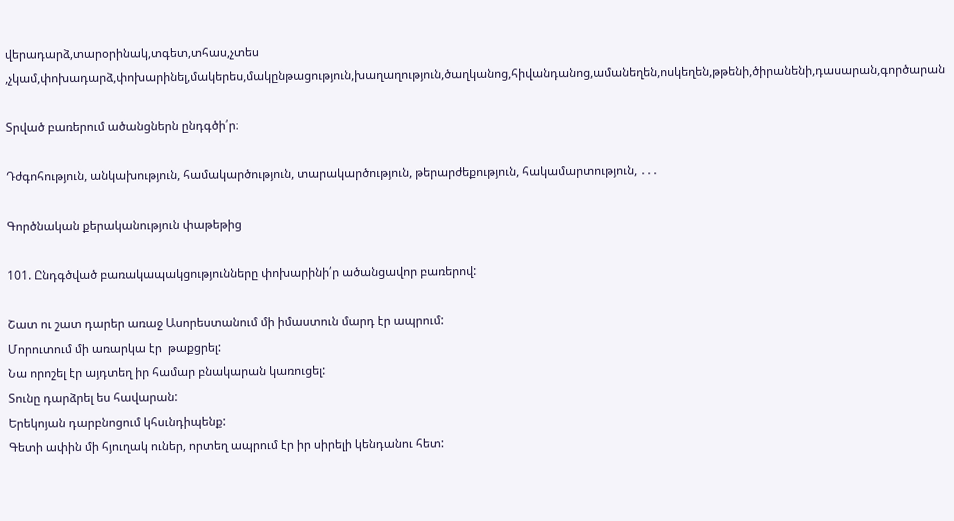վերադարձ,տարօրինակ,տգետ,տհաս,չտես ,չկամ,փոխադարձ,փոխարինել,մակերես,մակընթացություն,խաղաղություն,ծաղկանոց,հիվանդանոց,ամանեղեն,ոսկեղեն,թթենի,ծիրանենի,դասարան,գործարան

Տրված բառերում ածանցներն ընդգծի՛ր։

Դժգոհություն, անկախություն, համակարծություն, տարակարծություն, թերարժեքություն, հակամարտություն, ․․․

Գործնական քերականություն փաթեթից

101. Ընդգծված բառակապակցությունները փոխարինի՛ր ածանցավոր բառերով:

Շատ ու շատ դարեր առաջ Ասորեստանում մի իմաստուն մարդ էր ապրում:
Մորուտում մի առարկա էր  թաքցրել:
Նա որոշել էր այդտեղ իր համար բնակարան կառուցել:
Տունը դարձրել ես հավարան:
Երեկոյան դարբնոցում կհսւնդիպենք:
Գետի ափին մի հյուղակ ուներ, որտեղ ապրում էր իր սիրելի կենդանու հետ: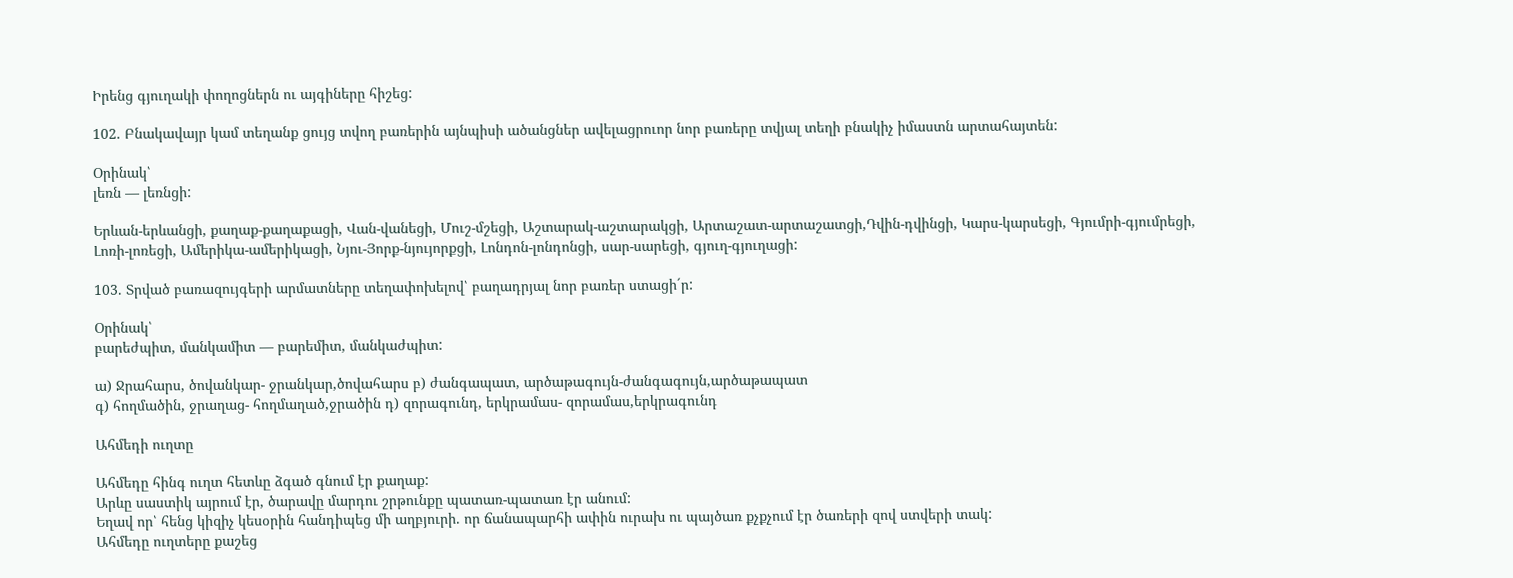Իրենց գյուղակի փողոցներն ու այգիները հիշեց:

102. Բնակավայր կամ տեղանք ցույց տվող բառերին այնպիսի ածանցներ ավելացրուոր նոր բառերը տվյալ տեղի բնակիչ իմաստն արտահայտեն:

Օրինակ՝
լեռն — լեռնցի:

Երևան-երևանցի, քաղաք-քաղաքացի, Վան-վանեցի, Մուշ-մշեցի, Աշտարակ-աշտարակցի, Արտաշատ-արտաշատցի,Դվին-դվինցի, Կարս-կարսեցի, Գյումրի-գյումրեցի, Լոռի-լոռեցի, Ամերիկա-ամերիկացի, Նյու-Յորք-նյույորքցի, Լոնդոն-լոնդոնցի, սար-սարեցի, գյուղ-գյուղացի:

103. Տրված բառազույգերի արմատները տեղափոխելով՝ բաղադրյալ նոր բառեր ստացի´ր:

Օրինակ՝
բարեժպիտ, մանկամիտ — բարեմիտ, մանկաժպիտ:

ա) Ջրահարս, ծովանկար- ջրանկար,ծովահարս բ) ժանգապատ, արծաթագույն-ժանգագույն,արծաթապատ
գ) հողմածին, ջրաղաց- հողմաղած,ջրածին դ) զորագունդ, երկրամաս- զորամաս,երկրագունդ

Ահմեդի ուղտը

Ահմեդը հինգ ուղտ հետևը ձգած գնում էր քաղաք:
Արևը սաստիկ այրում էր, ծարավը մարդու շրթունքը պատառ-պատառ էր անում:
Եղավ որ՝ հենց կիզիչ կեսօրին հանդիպեց մի աղբյուրի. որ ճանապարհի ափին ուրախ ու պայծառ քչքչում էր ծառերի զով ստվերի տակ:
Ահմեդը ուղտերը քաշեց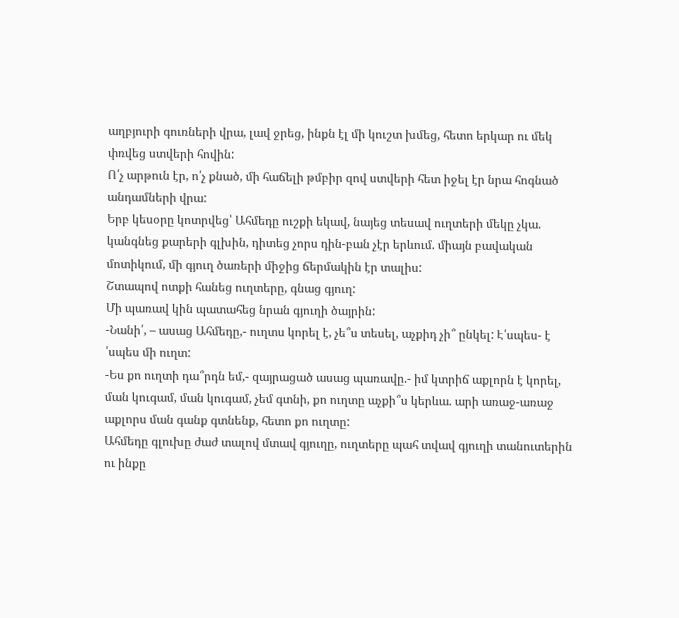աղբյուրի գուռների վրա, լավ ջրեց, ինքն էլ մի կուշտ խմեց, հետո երկար ու մեկ փռվեց ստվերի հովին:
Ո՛չ արթուն էր, ո՛չ քնած, մի հաճելի թմբիր զով ստվերի հետ իջել էր նրա հոգնած անդամների վրա:
Երբ կեսօրը կոտրվեց՝ Ահմեդը ուշքի եկավ, նայեց տեսավ ուղտերի մեկը չկա. կանգնեց քարերի գլխին, դիտեց չորս դին-բան չէր երևում. միայն բավական մոտիկում, մի գյուղ ծառերի միջից ճերմակին էր տալիս:
Շտապով ոտքի հանեց ուղտերը, գնաց գյուղ:
Մի պառավ կին պատահեց նրան գյուղի ծայրին:
-Նանի՛, – ասաց Ահմեդը,- ուղտս կորել է, չե՞ս տեսել, աչքիդ չի՞ ընկել: Է՛սպես- է ՛սպես մի ուղտ:
-Ես քո ուղտի դա՞րդն եմ,- զայրացած ասաց պառավը.- իմ կտրիճ աքլորն է կորել, ման կուգամ, ման կուգամ, չեմ գտնի, քո ուղտը աչքի՞ս կերևա. արի առաջ-առաջ աքլորս ման գանք գտնենք, հետո քո ուղտը:
Ահմեդը գլուխը ժաժ տալով մտավ գյուղը, ուղտերը պահ տվավ գյուղի տանուտերին ու ինքը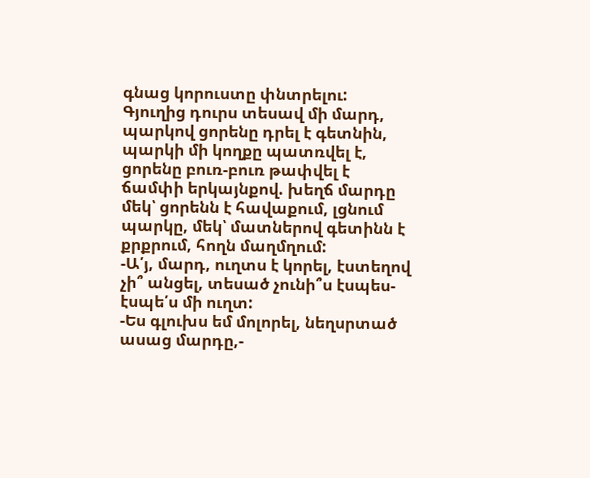գնաց կորուստը փնտրելու:
Գյուղից դուրս տեսավ մի մարդ, պարկով ցորենը դրել է գետնին, պարկի մի կողքը պատռվել է, ցորենը բուռ-բուռ թափվել է ճամփի երկայնքով. խեղճ մարդը մեկ՝ ցորենն է հավաքում, լցնում պարկը, մեկ՝ մատներով գետինն է քրքրում, հողն մաղմղում:
-Ա՛յ, մարդ, ուղտս է կորել, էստեղով չի՞ անցել, տեսած չունի՞ս էսպես-էսպե՛ս մի ուղտ:
-Ես գլուխս եմ մոլորել, նեղսրտած ասաց մարդը,-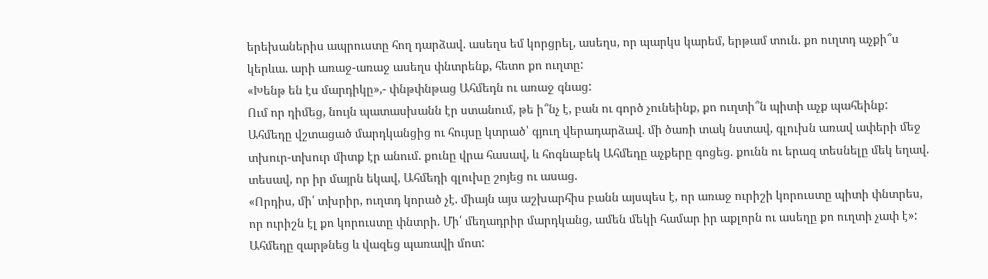երեխաներիս ապրուստը հող դարձավ. ասեղս եմ կորցրել, ասեղս, որ պարկս կարեմ, երթամ տուն. քո ուղտդ աչքի՞ս կերևա. արի առաջ-առաջ ասեղս փնտրենք, հետո քո ուղտը:
«Խենթ են էս մարդիկը»,- փնթփնթաց Ահմեդն ու առաջ գնաց:
Ում որ դիմեց, նույն պատասխանն էր ստանում, թե ի՞նչ է, բան ու գործ չունեինք, քո ուղտի՞ն պիտի աչք պահեինք:
Ահմեդը վշտացած մարդկանցից ու հույսը կտրած՝ գյուղ վերադարձավ. մի ծառի տակ նստավ, գլուխն առավ ափերի մեջ տխուր-տխուր միտք էր անում. քունը վրա հասավ, և հոգնաբեկ Ահմեդը աչքերը գոցեց. քունն ու երազ տեսնելը մեկ եղավ. տեսավ, որ իր մայրն եկավ, Ահմեդի գլուխը շոյեց ու ասաց.
«Որդիս, մի՛ տխրիր, ուղտդ կորած չէ. միայն այս աշխարհիս բանն այսպես է, որ առաջ ուրիշի կորուստը պիտի փնտրես, որ ուրիշն էլ քո կորուստը փնտրի. Մի՛ մեղադրիր մարդկանց, ամեն մեկի համար իր աքլորն ու ասեղը քո ուղտի չափ է»:
Ահմեդը զարթնեց և վազեց պառավի մոտ: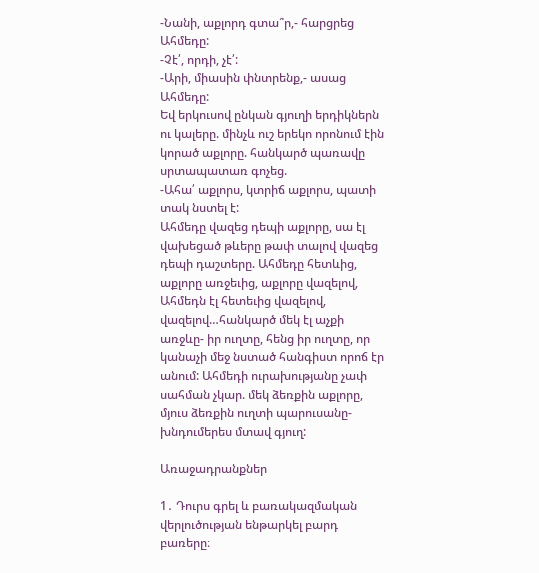-Նանի, աքլորդ գտա՞ր,- հարցրեց Ահմեդը:
-Չէ՛, որդի, չէ՛:
-Արի, միասին փնտրենք,- ասաց Ահմեդը:
Եվ երկուսով ընկան գյուղի երդիկներն ու կալերը. մինչև ուշ երեկո որոնում էին կորած աքլորը. հանկարծ պառավը սրտապատառ գոչեց.
-Ահա՛ աքլորս, կտրիճ աքլորս, պատի տակ նստել է:
Ահմեդը վազեց դեպի աքլորը, սա էլ վախեցած թևերը թափ տալով վազեց դեպի դաշտերը. Ահմեդը հետևից, աքլորը առջեւից, աքլորը վազելով, Ահմեդն էլ հետեւից վազելով, վազելով…հանկարծ մեկ էլ աչքի առջևը- իր ուղտը, հենց իր ուղտը, որ կանաչի մեջ նստած հանգիստ որոճ էր անում: Ահմեդի ուրախությանը չափ սահման չկար. մեկ ձեռքին աքլորը, մյուս ձեռքին ուղտի պարուսանը- խնդումերես մտավ գյուղ:

Առաջադրանքներ

1․ Դուրս գրել և բառակազմական վերլուծության ենթարկել բարդ բառերը։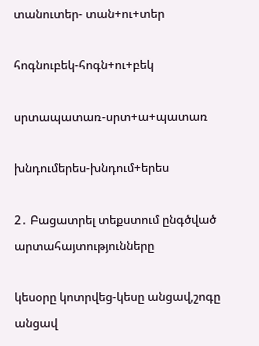տանուտեր- տան+ու+տեր

հոգնուբեկ-հոգն+ու+բեկ

սրտապատառ-սրտ+ա+պատառ

խնդումերես-խնդում+երես

2․ Բացատրել տեքստում ընգծված արտահայտությունները

կեսօրը կոտրվեց-կեսը անցավ,շոգը անցավ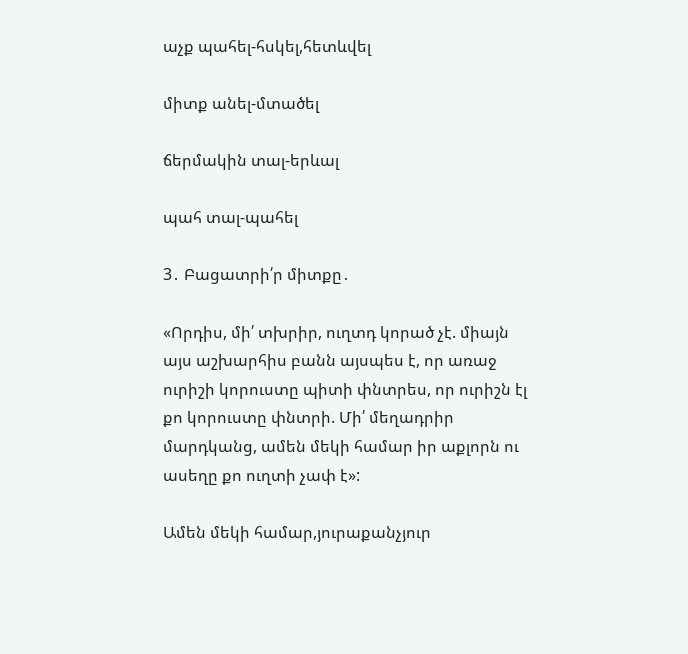աչք պահել-հսկել,հետևվել

միտք անել-մտածել

ճերմակին տալ-երևալ

պահ տալ-պահել

3․ Բացատրի՛ր միտքը․

«Որդիս, մի՛ տխրիր, ուղտդ կորած չէ. միայն այս աշխարհիս բանն այսպես է, որ առաջ ուրիշի կորուստը պիտի փնտրես, որ ուրիշն էլ քո կորուստը փնտրի. Մի՛ մեղադրիր մարդկանց, ամեն մեկի համար իր աքլորն ու ասեղը քո ուղտի չափ է»:

Ամեն մեկի համար,յուրաքանչյուր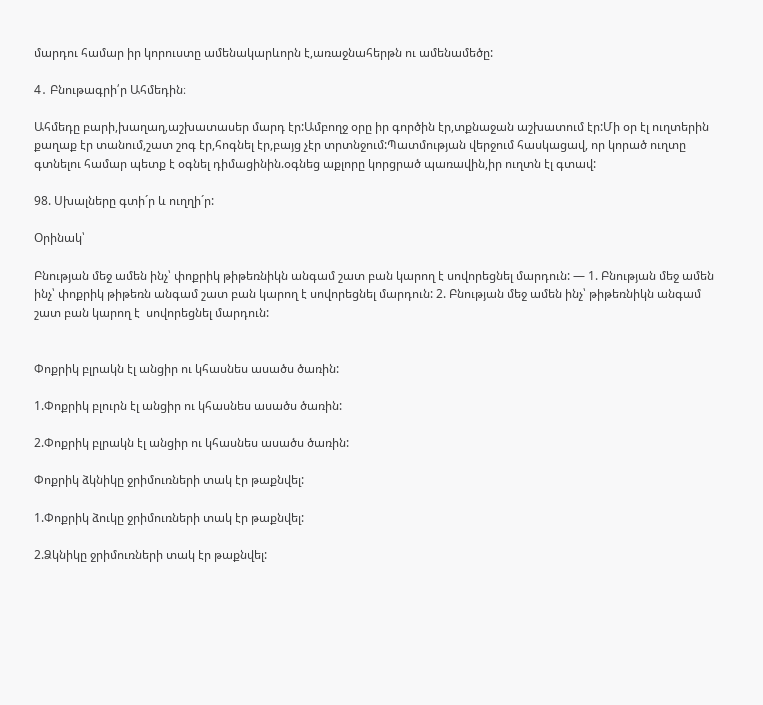մարդու համար իր կորուստը ամենակարևորն է,առաջնահերթն ու ամենամեծը:

4․ Բնութագրի՛ր Ահմեդին։

Ահմեդը բարի,խաղաղ,աշխատասեր մարդ էր:Ամբողջ օրը իր գործին էր,տքնաջան աշխատում էր:Մի օր էլ ուղտերին քաղաք էր տանում,շատ շոգ էր,հոգնել էր,բայց չէր տրտնջում:Պատմության վերջում հասկացավ, որ կորած ուղտը գտնելու համար պետք է օգնել դիմացինին.օգնեց աքլորը կորցրած պառավին,իր ուղտն էլ գտավ:

98. Սխալները գտի´ր և ուղղի´ր:

Օրինակ՝

Բնության մեջ ամեն ինչ՝ փոքրիկ թիթեռնիկն անգամ շատ բան կարող է սովորեցնել մարդուն: — 1. Բնության մեջ ամեն ինչ՝ փոքրիկ թիթեռն անգամ շատ բան կարող է սովորեցնել մարդուն: 2. Բնության մեջ ամեն ինչ՝ թիթեռնիկն անգամ շատ բան կարող է  սովորեցնել մարդուն:


Փոքրիկ բլրակն էլ անցիր ու կհասնես ասածս ծառին:

1.Փոքրիկ բլուրն էլ անցիր ու կհասնես ասածս ծառին:

2.Փոքրիկ բլրակն էլ անցիր ու կհասնես ասածս ծառին:

Փոքրիկ ձկնիկը ջրիմուռների տակ էր թաքնվել:

1.Փոքրիկ ձուկը ջրիմուռների տակ էր թաքնվել:

2.Ձկնիկը ջրիմուռների տակ էր թաքնվել: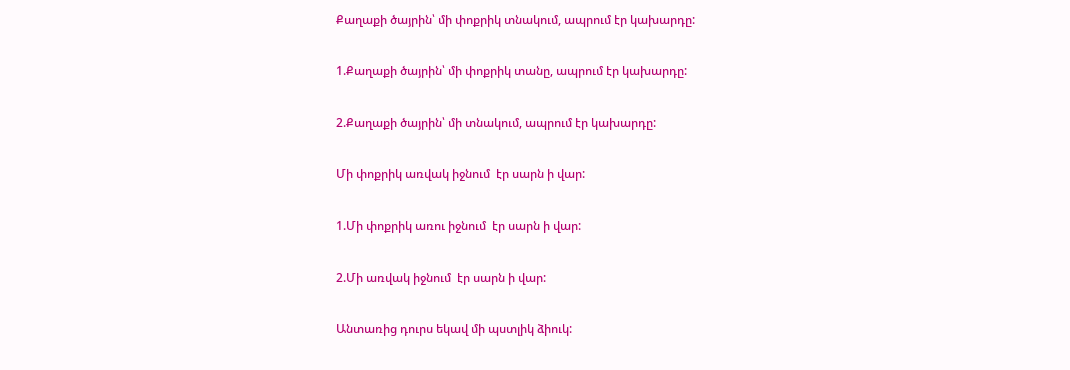Քաղաքի ծայրին՝ մի փոքրիկ տնակում, ապրում էր կախարդը:

1.Քաղաքի ծայրին՝ մի փոքրիկ տանը, ապրում էր կախարդը:

2.Քաղաքի ծայրին՝ մի տնակում, ապրում էր կախարդը:

Մի փոքրիկ առվակ իջնում  էր սարն ի վար:

1.Մի փոքրիկ առու իջնում  էր սարն ի վար:

2.Մի առվակ իջնում  էր սարն ի վար:

Անտառից դուրս եկավ մի պստլիկ ձիուկ: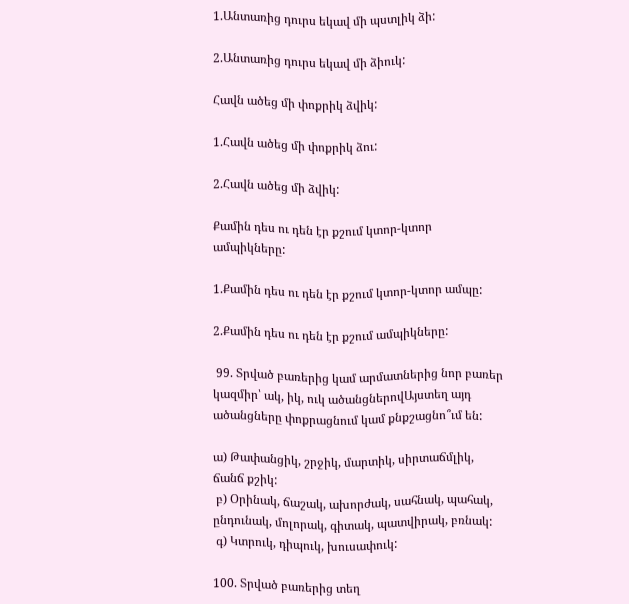1.Անտառից դուրս եկավ մի պստլիկ ձի:

2.Անտառից դուրս եկավ մի ձիուկ:

Հավն ածեց մի փոքրիկ ձվիկ:

1.Հավն ածեց մի փոքրիկ ձու:

2.Հավն ածեց մի ձվիկ:

Քամին դես ու դեն էր քշում կտոր-կտոր ամպիկները:

1.Քամին դես ու դեն էր քշում կտոր-կտոր ամպը:

2.Քամին դես ու դեն էր քշում ամպիկները:

 99. Տրված բառերից կամ արմատներից նոր բառեր կազմիր՝ ակ, իկ, ուկ ածանցներովԱյստեղ այդ ածանցները փոքրացնում կամ քնքշացնո՞ւմ են:

ա) Թափանցիկ, շրջիկ, մարտիկ, սիրտաճմլիկ, ճանճ քշիկ:
 բ) Օրինակ, ճաշակ, ախորժակ, սահնակ, պահակ, ընդունակ, մոլորակ, գիտակ, պատվիրակ, բռնակ:
 գ) Կտրուկ, դիպուկ, խուսափուկ:

100. Տրված բառերից տեղ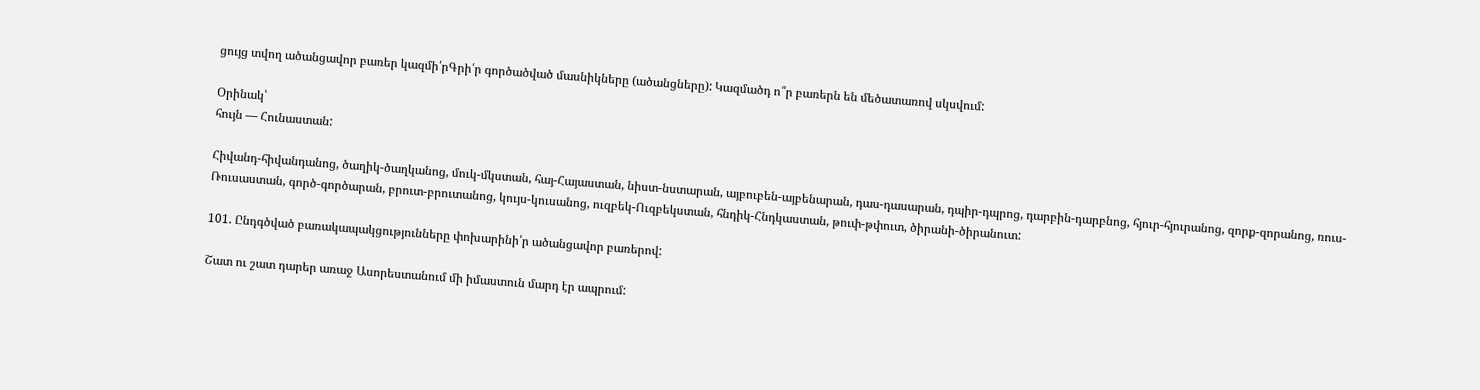ցույց տվող ածանցավոր բառեր կազմի՛րԳրի՛ր գործածված մասնիկները (ածանցները): Կազմածդ ո՞ր բառերն են մեծատառով սկսվում:

Օրինակ՝
հույն — Հունաստան:

Հիվանդ-հիվանդանոց, ծաղիկ-ծաղկանոց, մուկ-մկստան, հայ-Հայաստան, նիստ-նստարան, այբուբեն-այբենարան, դաս-դասարան, դպիր-դպրոց, դարբին-դարբնոց, հյուր-հյուրանոց, զորք-զորանոց, ռուս-Ռուսաստան, գործ-գործարան, բրուտ-բրուտանոց, կույս-կուսանոց, ուզբեկ-Ուզբեկստան, հնդիկ-Հնդկաստան, թուփ-թփուտ, ծիրանի-ծիրանուտ:

101. Ընդգծված բառակապակցությունները փոխարինի՛ր ածանցավոր բառերով:

Շատ ու շատ դարեր առաջ Ասորեստանում մի իմաստուն մարդ էր ապրում: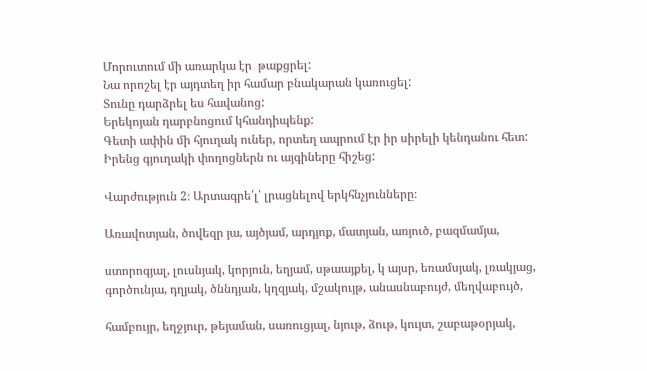Մորուտում մի առարկա էր  թաքցրել:
Նա որոշել էր այդտեղ իր համար բնակարան կառուցել:
Տունը դարձրել ես հավանոց:
Երեկոյան դարբնոցում կհանդիպենք:
Գետի ափին մի հյուղակ ուներ, որտեղ ապրում էր իր սիրելի կենդանու հետ:
Իրենց գյուղակի փողոցներն ու այգիները հիշեց:

Վարժություն 2։ Արտագրե՛լ՝ լրացնելով երկհնչյունները։

Առավոտյան, ծովեզր յա, այծյամ, արդյոք, մատյան, առյուծ, բազմամյա,

ստորոգյալ, լուսնյակ, կորյուն, եղյամ, սթաայքել, կ այսր, եռամսյակ, լռակյաց, գործունյա, դղյակ, ծննդյան, կղզյակ, մշակույթ, անասնաբույժ, մեղվաբույծ,

համբույր, եղջյուր, թեյաման, սառուցյալ, նյութ, ձութ, կույտ, շաբաթօրյակ,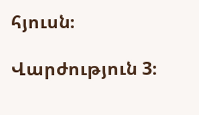հյուսն։

Վարժություն 3։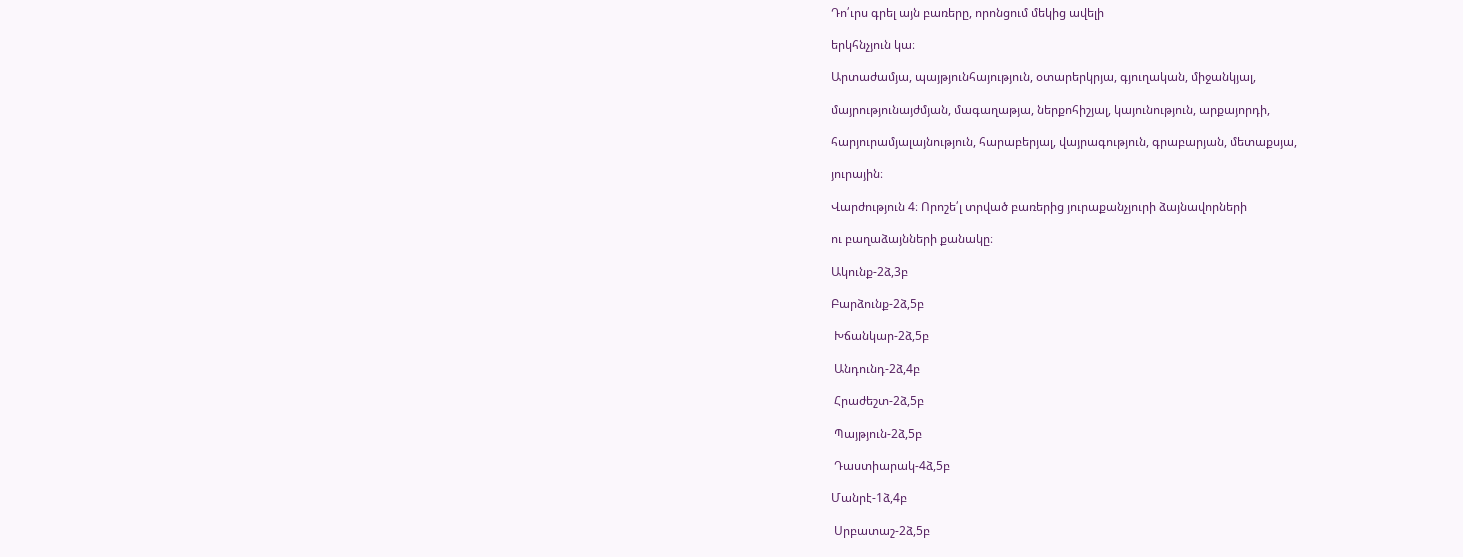Դո՛ւրս գրել այն բառերը, որոնցում մեկից ավելի

երկհնչյուն կա։

Արտաժամյա, պայթյունհայություն, օտարերկրյա, գյուղական, միջանկյալ,

մայրությունայժմյան, մագաղաթյա, ներքոհիշյալ, կայունություն, արքայորդի,

հարյուրամյալայնություն, հարաբերյալ, վայրագություն, գրաբարյան, մետաքսյա,

յուրային։

Վարժություն 4։ Որոշե՛լ տրված բառերից յուրաքանչյուրի ձայնավորների

ու բաղաձայնների քանակը։

Ակունք-2ձ,3բ

Բարձունք-2ձ,5բ

 Խճանկար-2ձ,5բ

 Անդունդ-2ձ,4բ

 Հրաժեշտ-2ձ,5բ

 Պայթյուն-2ձ,5բ

 Դաստիարակ-4ձ,5բ

Մանրէ-1ձ,4բ

 Սրբատաշ-2ձ,5բ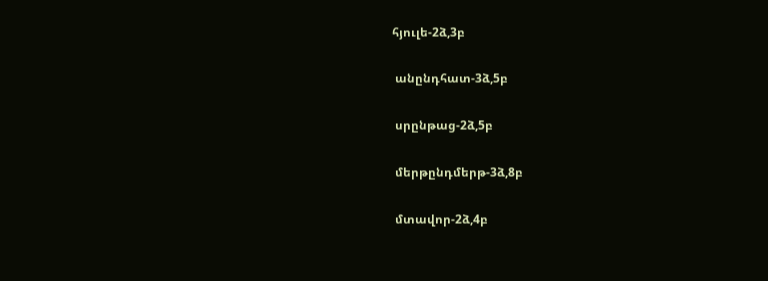հյուլե-2ձ,3բ

 անընդհատ-3ձ,5բ

 սրընթաց-2ձ,5բ

 մերթընդմերթ-3ձ,8բ

 մտավոր-2ձ,4բ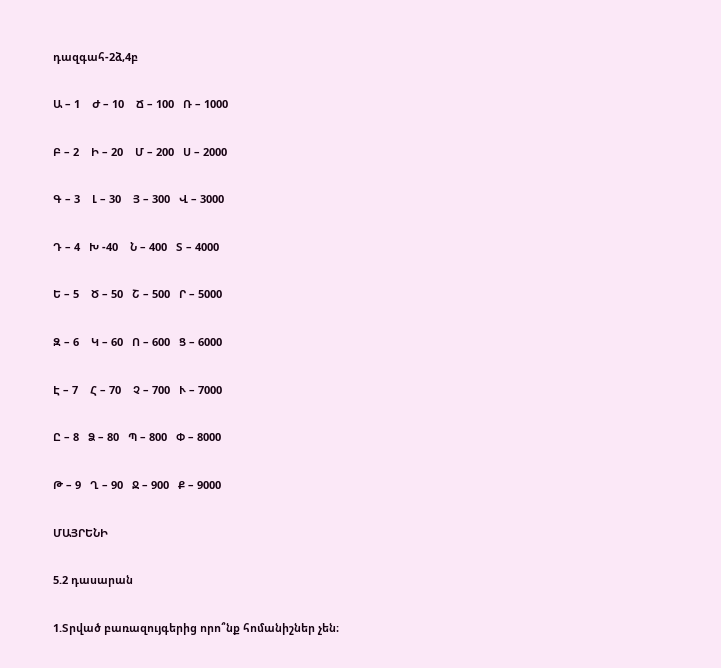դազգահ-2ձ,4բ

Ա – 1    Ժ – 10    Ճ – 100   Ռ – 1000

Բ – 2    Ի – 20    Մ – 200   Ս – 2000

Գ – 3    Լ – 30    Յ – 300   Վ – 3000

Դ – 4   Խ -40    Ն – 400   Տ – 4000

Ե – 5    Ծ – 50   Շ – 500   Ր – 5000

Զ – 6    Կ – 60   Ո – 600   Ց – 6000

Է – 7    Հ – 70    Չ – 700   Ւ – 7000

Ը – 8   Ձ – 80   Պ – 800   Փ – 8000

Թ – 9   Ղ – 90   Ջ – 900   Ք – 9000

ՄԱՅՐԵՆԻ

5.2 դասարան

1.Տրված բառազույգերից որո՞նք հոմանիշներ չեն։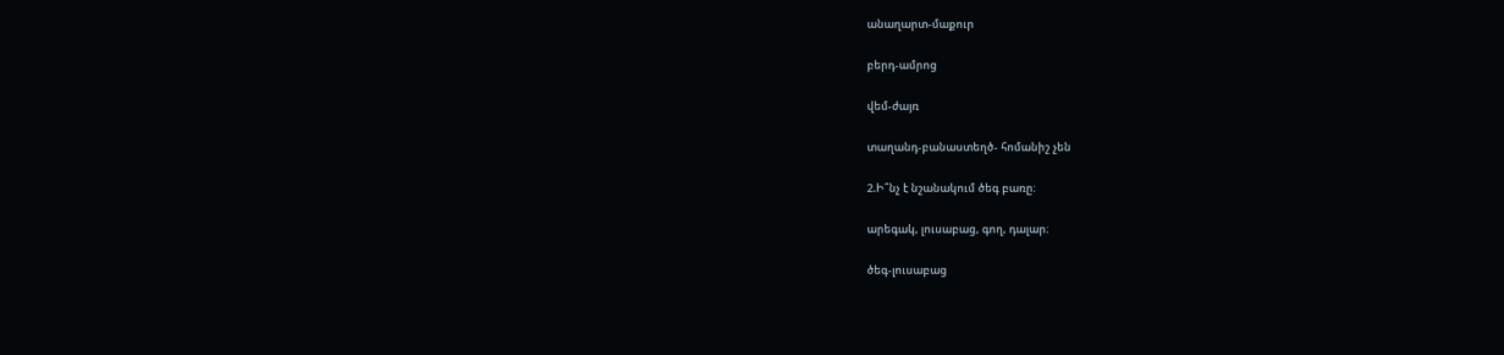անաղարտ-մաքուր

բերդ-ամրոց

վեմ-ժայռ

տաղանդ-բանաստեղծ- հոմանիշ չեն

2.Ի՞նչ է նշանակում ծեգ բառը։

արեգակ, լուսաբաց, գող, դալար։

ծեգ-լուսաբաց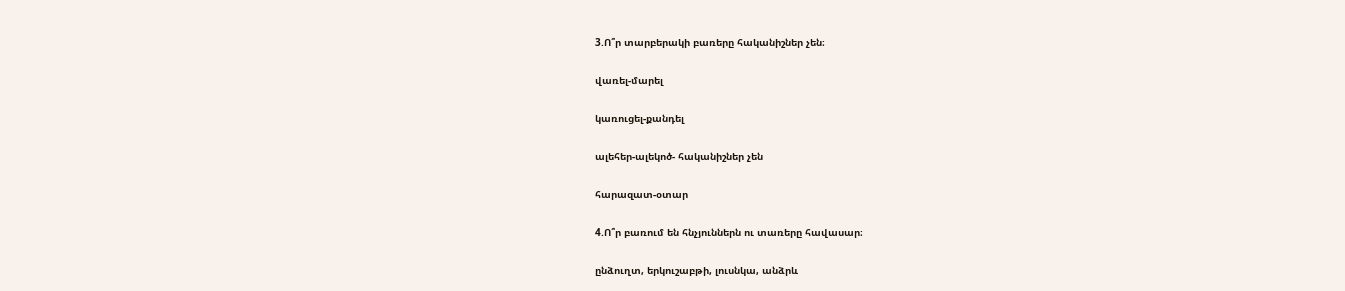3.Ո՞ր տարբերակի բառերը հականիշներ չեն։

վառել-մարել

կառուցել-քանդել

ալեհեր-ալեկոծ- հականիշներ չեն

հարազատ-օտար

4.Ո՞ր բառում են հնչյուններն ու տառերը հավասար։

ընձուղտ, երկուշաբթի, լուսնկա, անձրև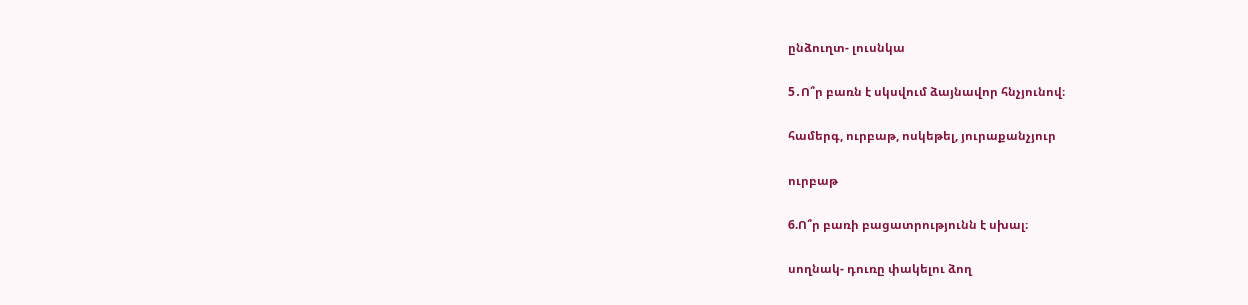ընձուղտ- լուսնկա

5․Ո՞ր բառն է սկսվում ձայնավոր հնչյունով։

համերգ, ուրբաթ, ոսկեթել, յուրաքանչյուր

ուրբաթ

6.Ո՞ր բառի բացատրությունն է սխալ։

սողնակ- դուռը փակելու ձող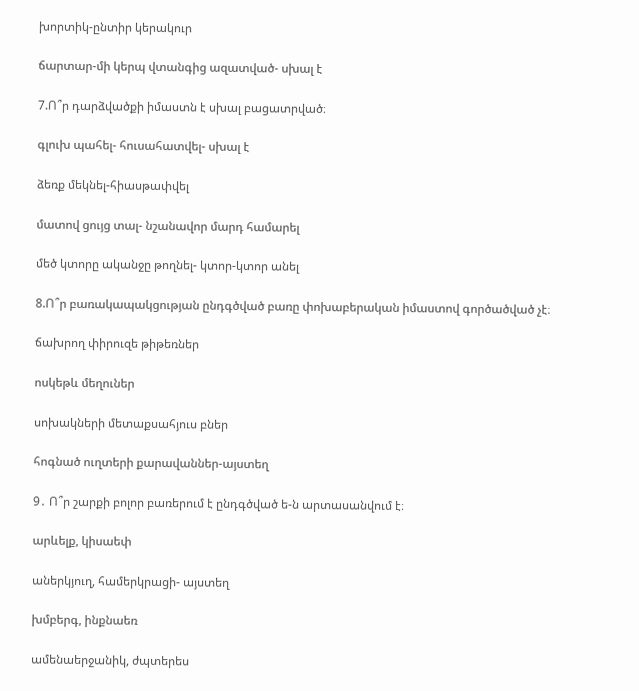խորտիկ-ընտիր կերակուր

ճարտար-մի կերպ վտանգից ազատված- սխալ է

7.Ո՞ր դարձվածքի իմաստն է սխալ բացատրված։

գլուխ պահել- հուսահատվել- սխալ է

ձեռք մեկնել-հիասթափվել

մատով ցույց տալ- նշանավոր մարդ համարել

մեծ կտորը ականջը թողնել- կտոր-կտոր անել

8.Ո՞ր բառակապակցության ընդգծված բառը փոխաբերական իմաստով գործածված չէ։

ճախրող փիրուզե թիթեռներ

ոսկեթև մեղուներ

սոխակների մետաքսահյուս բներ

հոգնած ուղտերի քարավաններ-այստեղ

9․ Ո՞ր շարքի բոլոր բառերում է ընդգծված ե-ն արտասանվում է։

արևելք, կիսաեփ

աներկյուղ, համերկրացի- այստեղ

խմբերգ, ինքնաեռ

ամենաերջանիկ, ժպտերես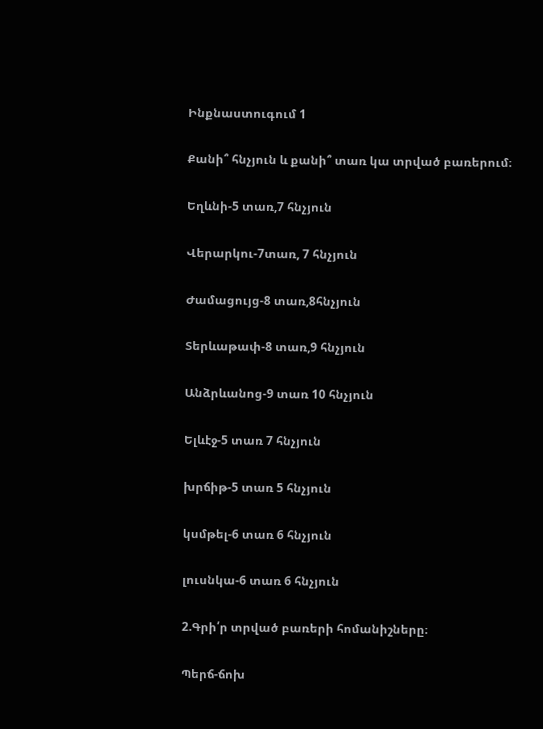Ինքնաստուգում 1

Քանի՞ հնչյուն և քանի՞ տառ կա տրված բառերում։

Եղևնի-5 տառ,7 հնչյուն

Վերարկու-7տառ, 7 հնչյուն

Ժամացույց-8 տառ,8հնչյուն

Տերևաթափ-8 տառ,9 հնչյուն

Անձրևանոց-9 տառ 10 հնչյուն

Ելևէջ-5 տառ 7 հնչյուն

խրճիթ-5 տառ 5 հնչյուն

կսմթել-6 տառ 6 հնչյուն

լուսնկա-6 տառ 6 հնչյուն

2.Գրի՛ր տրված բառերի հոմանիշները։

Պերճ-ճոխ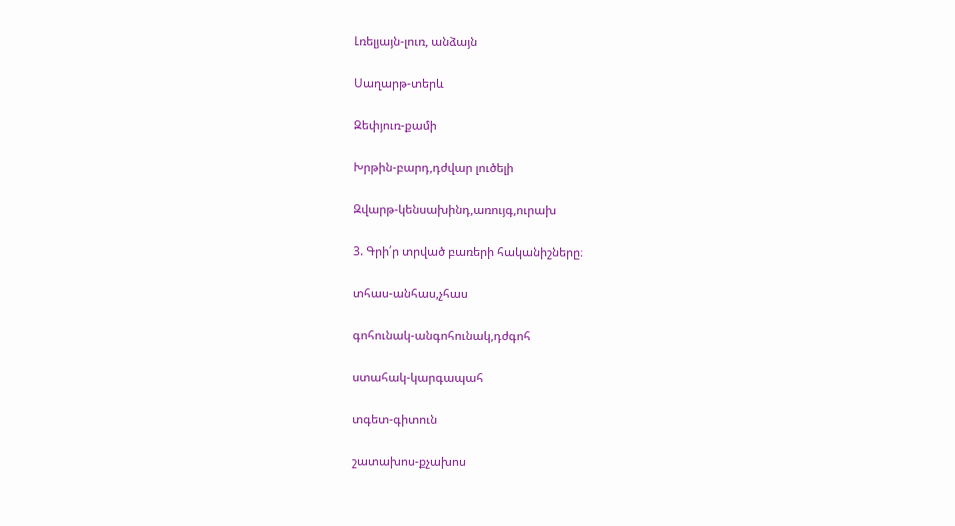Լռելյայն-լուռ, անձայն

Սաղարթ-տերև

Զեփյուռ-քամի

Խրթին-բարդ,դժվար լուծելի

Զվարթ-կենսախինդ,առույգ,ուրախ

3. Գրի՛ր տրված բառերի հականիշները։

տհաս-անհաս,չհաս

գոհունակ-անգոհունակ,դժգոհ

ստահակ-կարգապահ

տգետ-գիտուն

շատախոս-քչախոս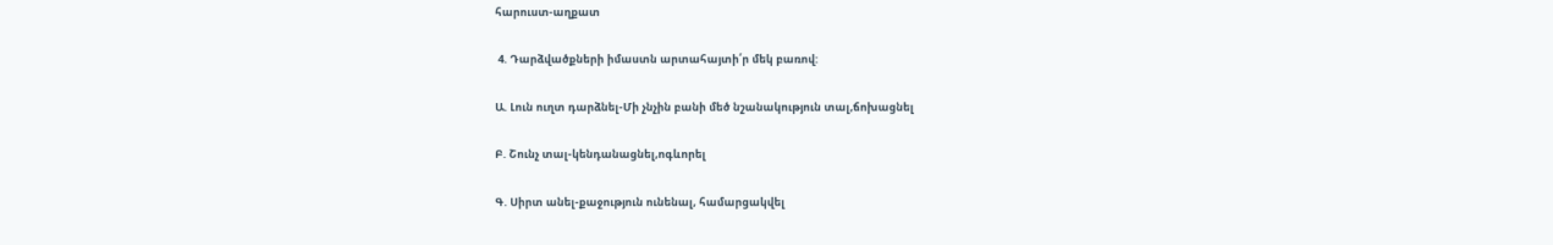հարուստ-աղքատ

 4. Դարձվածքների իմաստն արտահայտի՛ր մեկ բառով:

Ա. Լուն ուղտ դարձնել-Մի չնչին բանի մեծ նշանակություն տալ,ճոխացնել

Բ. Շունչ տալ-կենդանացնել,ոգևորել

Գ. Սիրտ անել-քաջություն ունենալ, համարցակվել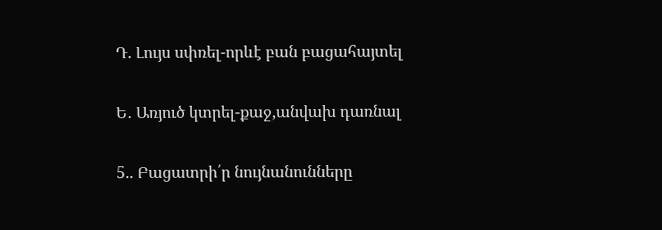Դ. Լույս սփռել-որևէ բան բացահայտել

Ե․ Առյուծ կտրել-քաջ,անվախ դառնալ

5.. Բացատրի՛ր նույնանունները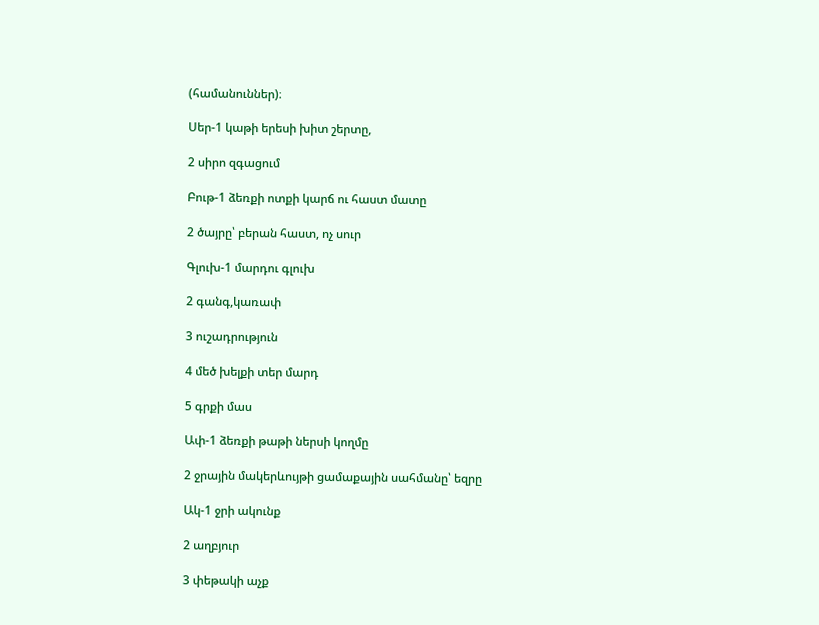(համանուններ)։

Սեր-1 կաթի երեսի խիտ շերտը,

2 սիրո զգացում

Բութ-1 ձեռքի ոտքի կարճ ու հաստ մատը

2 ծայրը՝ բերան հաստ, ոչ սուր

Գլուխ-1 մարդու գլուխ

2 գանգ,կառափ

3 ուշադրություն

4 մեծ խելքի տեր մարդ

5 գրքի մաս

Ափ-1 ձեռքի թաթի ներսի կողմը

2 ջրային մակերևույթի ցամաքային սահմանը՝ եզրը

Ակ-1 ջրի ակունք

2 աղբյուր

3 փեթակի աչք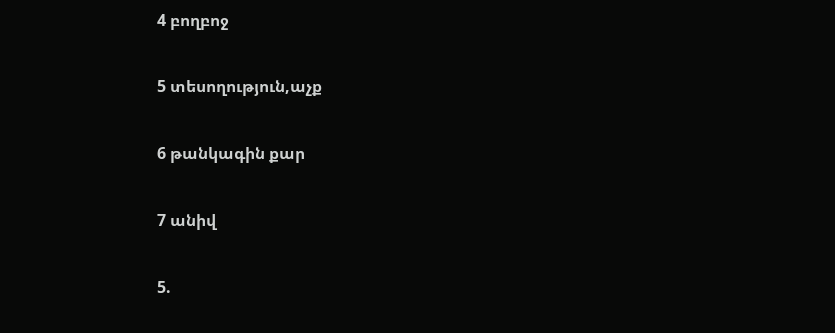4 բողբոջ

5 տեսողություն,աչք

6 թանկագին քար

7 անիվ

5.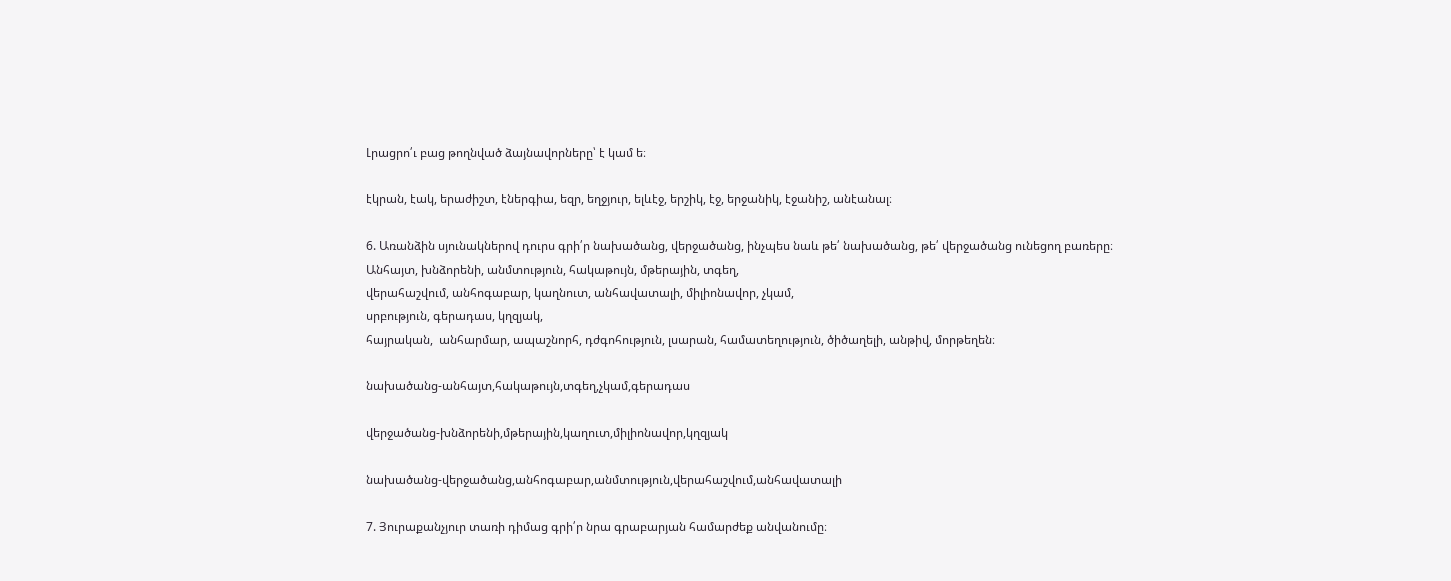Լրացրո՛ւ բաց թողնված ձայնավորները՝ է կամ ե։

էկրան, էակ, երաժիշտ, էներգիա, եզր, եղջյուր, ելևէջ, երշիկ, էջ, երջանիկ, էջանիշ, անէանալ։

6. Առանձին սյունակներով դուրս գրի՛ր նախածանց, վերջածանց, ինչպես նաև թե՛ նախածանց, թե՛ վերջածանց ունեցող բառերը։
Անհայտ, խնձորենի, անմտություն, հակաթույն, մթերային, տգեղ,
վերահաշվում, անհոգաբար, կաղնուտ, անհավատալի, միլիոնավոր, չկամ,
սրբություն, գերադաս, կղզյակ,
հայրական,  անհարմար, ապաշնորհ, դժգոհություն, լսարան, համատեղություն, ծիծաղելի, անթիվ, մորթեղեն։

նախածանց-անհայտ,հակաթույն,տգեղ,չկամ,գերադաս

վերջածանց-խնձորենի,մթերային,կաղուտ,միլիոնավոր,կղզյակ

նախածանց-վերջածանց,անհոգաբար,անմտություն,վերահաշվում,անհավատալի

7. Յուրաքանչյուր տառի դիմաց գրի՛ր նրա գրաբարյան համարժեք անվանումը։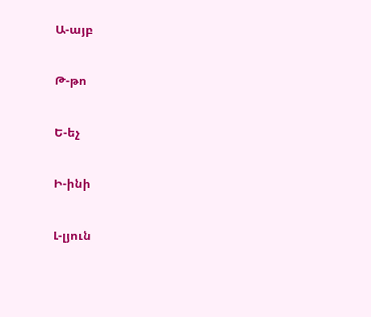Ա-այբ

Թ-թո

Ե-եչ

Ի-ինի

Լ-լյուն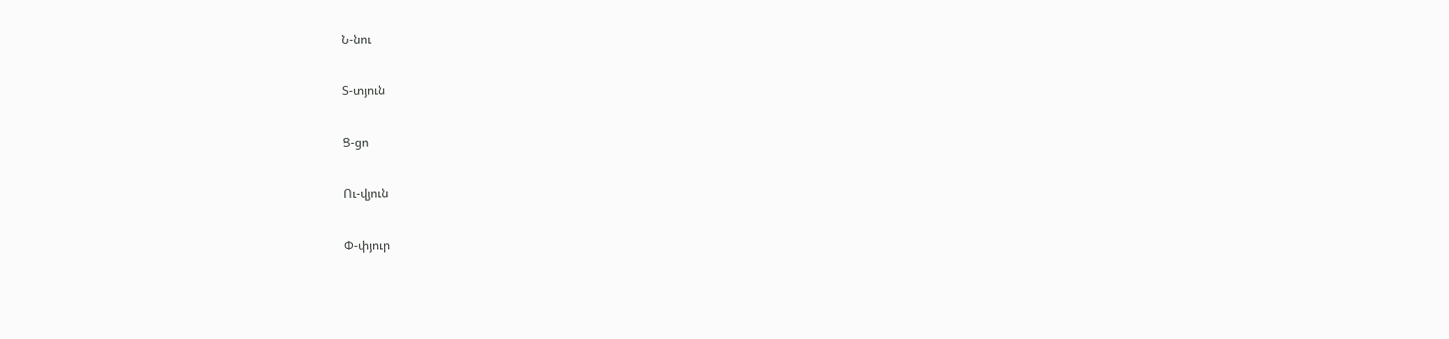Ն-նու

Տ-տյուն

Ց-ցո

Ու-վյուն

Փ-փյուր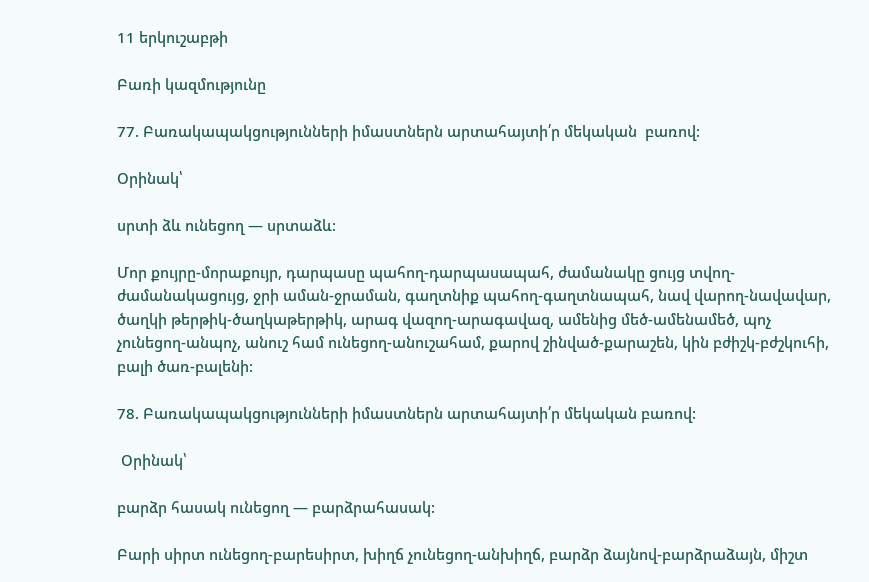11 երկուշաբթի

Բառի կազմությունը

77. Բառակապակցությունների իմաստներն արտահայտի՛ր մեկական  բառով:

Օրինակ՝

սրտի ձև ունեցող — սրտաձև:

Մոր քույրը-մորաքույր, դարպասը պահող-դարպասապահ, ժամանակը ցույց տվող-ժամանակացույց, ջրի աման-ջրաման, գաղտնիք պահող-գաղտնապահ, նավ վարող-նավավար, ծաղկի թերթիկ-ծաղկաթերթիկ, արագ վազող-արագավազ, ամենից մեծ-ամենամեծ, պոչ չունեցող-անպոչ, անուշ համ ունեցող-անուշահամ, քարով շինված-քարաշեն, կին բժիշկ-բժշկուհի, բալի ծառ-բալենի:

78. Բառակապակցությունների իմաստներն արտահայտի՛ր մեկական բառով:

 Օրինակ՝

բարձր հասակ ունեցող — բարձրահասակ:

Բարի սիրտ ունեցող-բարեսիրտ, խիղճ չունեցող-անխիղճ, բարձր ձայնով-բարձրաձայն, միշտ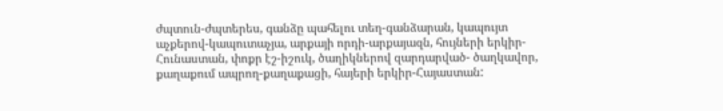ժպտուն-ժպտերես, գանձը պահելու տեղ-գանձարան, կապույտ աչքերով-կապուտաչյա, արքայի որդի-արքայազն, հույների երկիր-Հունաստան, փոքր էշ-իշուկ, ծաղիկներով զարդարված- ծաղկավոր, քաղաքում ապրող-քաղաքացի, հայերի երկիր-Հայաստան: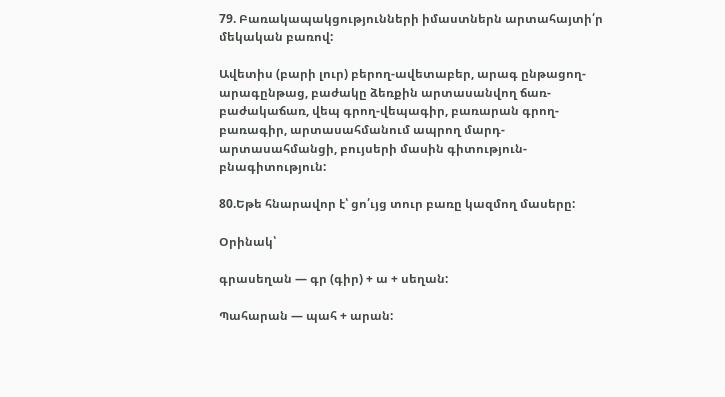79. Բառակապակցությունների իմաստներն արտահայտի՛ր մեկական բառով:

Ավետիս (բարի լուր) բերող-ավետաբեր, արագ ընթացող-արագընթաց, բաժակը ձեռքին արտասանվող ճառ-բաժակաճառ, վեպ գրող-վեպագիր, բառարան գրող-բառագիր, արտասահմանում ապրող մարդ-արտասահմանցի, բույսերի մասին գիտություն-բնագիտություն:

80.Եթե հնարավոր է՝ ցո՛ւյց տուր բառը կազմող մասերը:

Օրինակ՝

գրասեղան — գր (գիր) + ա + սեղան:

Պահարան — պահ + արան: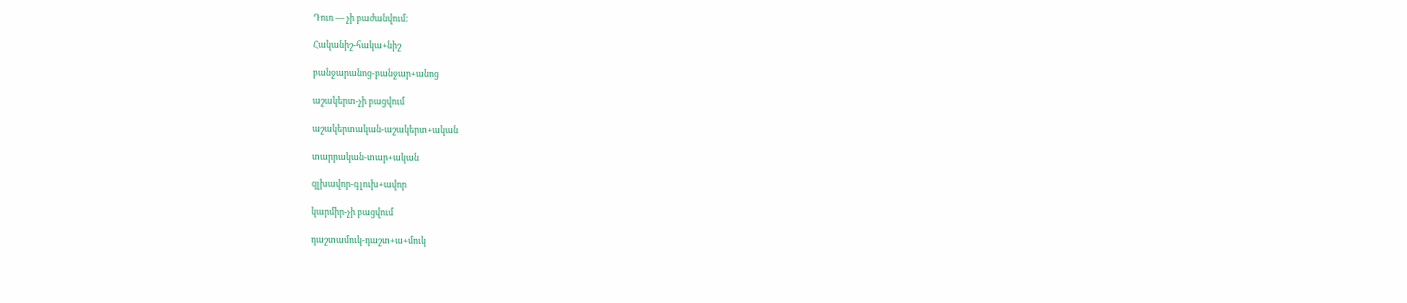Դուռ — չի բաժանվում:

Հականիշ-հակա+նիշ

բանջարանոց-բանջար+անոց

աշակերտ-չի բացվում

աշակերտական-աշակերտ+ական

տարրական-տար+ական

զլխավոր-գլուխ+ավոր

կարմիր-չի բացվում

դաշտամուկ-դաշտ+ա+մուկ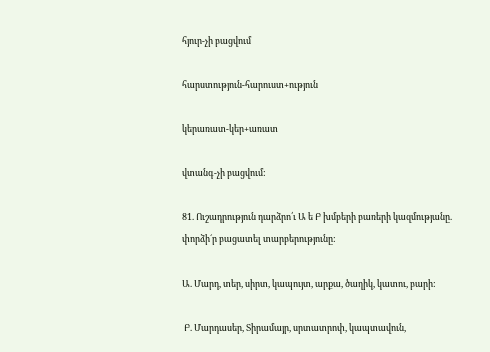հյուր-չի բացվում

հարստություն-հարուստ+ություն

կերառատ-կեր+առատ

վտանգ-չի բացվում:

81. Ուշադրություն դարձրո՛ւ Ա ե Բ խմբերի բառերի կազմությանը. փորձի´ր բացատել տարբերությունը:

Ա. Մարդ, տեր, սիրտ, կապույտ, արքա, ծաղիկ, կատու, բարի:

 Բ. Մարդասեր, Տիրամայր, սրտատրոփ, կապտավուն,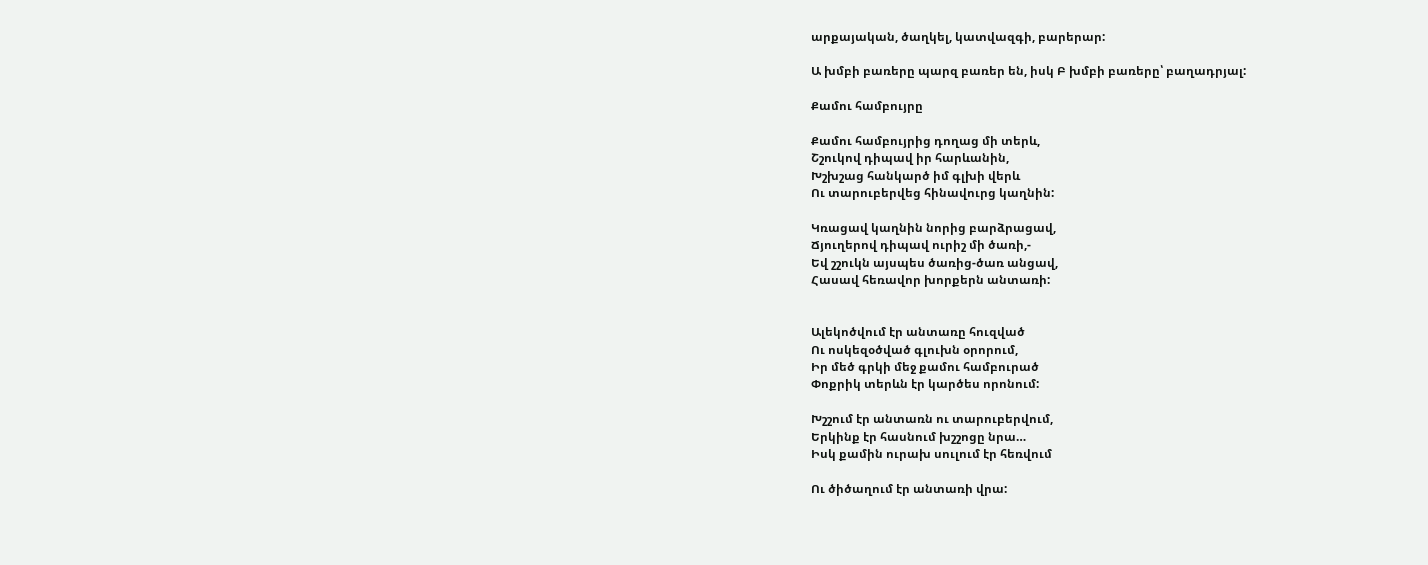արքայական, ծաղկել, կատվազգի, բարերար:

Ա խմբի բառերը պարզ բառեր են, իսկ Բ խմբի բառերը՝ բաղադրյալ:

Քամու համբույրը

Քամու համբույրից դողաց մի տերև,
Շշուկով դիպավ իր հարևանին,
Խշխշաց հանկարծ իմ գլխի վերև
Ու տարուբերվեց հինավուրց կաղնին:

Կռացավ կաղնին նորից բարձրացավ,
Ճյուղերով դիպավ ուրիշ մի ծառի,-
Եվ շշուկն այսպես ծառից-ծառ անցավ,
Հասավ հեռավոր խորքերն անտառի:


Ալեկոծվում էր անտառը հուզված
Ու ոսկեզօծված գլուխն օրորում,
Իր մեծ գրկի մեջ քամու համբուրած
Փոքրիկ տերևն էր կարծես որոնում:

Խշշում էր անտառն ու տարուբերվում,
Երկինք էր հասնում խշշոցը նրա…
Իսկ քամին ուրախ սուլում էր հեռվում

Ու ծիծաղում էր անտառի վրա: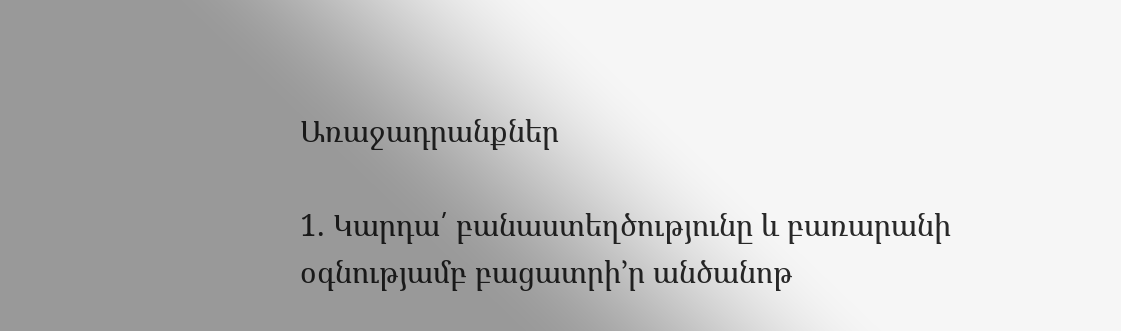Առաջադրանքներ

1. Կարդա՛ բանաստեղծությունը և բառարանի օգնությամբ բացատրի’ր անծանոթ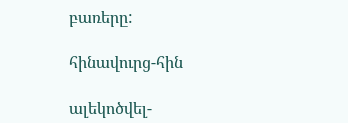բառերը:

հինավուրց-հին

ալեկոծվել-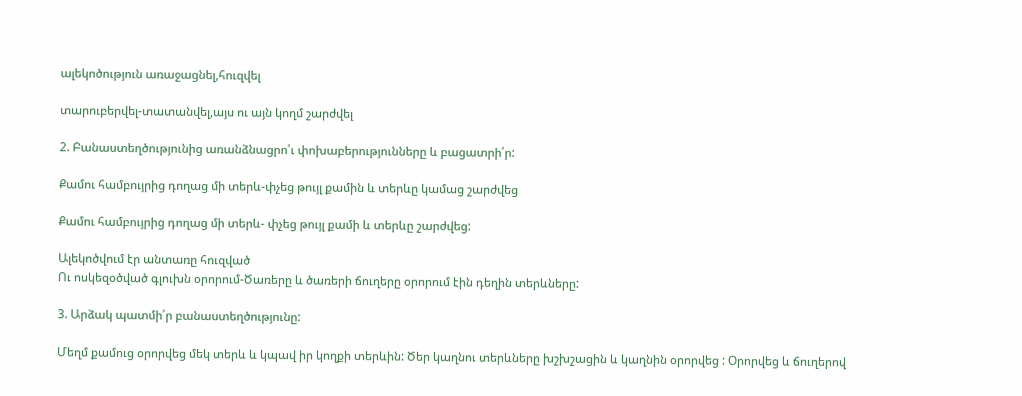ալեկոծություն առաջացնել,հուզվել

տարուբերվել-տատանվել,այս ու այն կողմ շարժվել

2. Բանաստեղծությունից առանձնացրո՛ւ փոխաբերությունները և բացատրի՛ր:

Քամու համբույրից դողաց մի տերև-փչեց թույլ քամին և տերևը կամաց շարժվեց

Քամու համբույրից դողաց մի տերև- փչեց թույլ քամի և տերևը շարժվեց:

Ալեկոծվում էր անտառը հուզված
Ու ոսկեզօծված գլուխն օրորում-Ծառերը և ծառերի ճուղերը օրորում էին դեղին տերևները:

3. Արձակ պատմի՛ր բանաստեղծությունը:

Մեղմ քամուց օրորվեց մեկ տերև և կպավ իր կողքի տերևին: Ծեր կաղնու տերևները խշխշացին և կաղնին օրորվեց : Օրորվեց և ճուղերով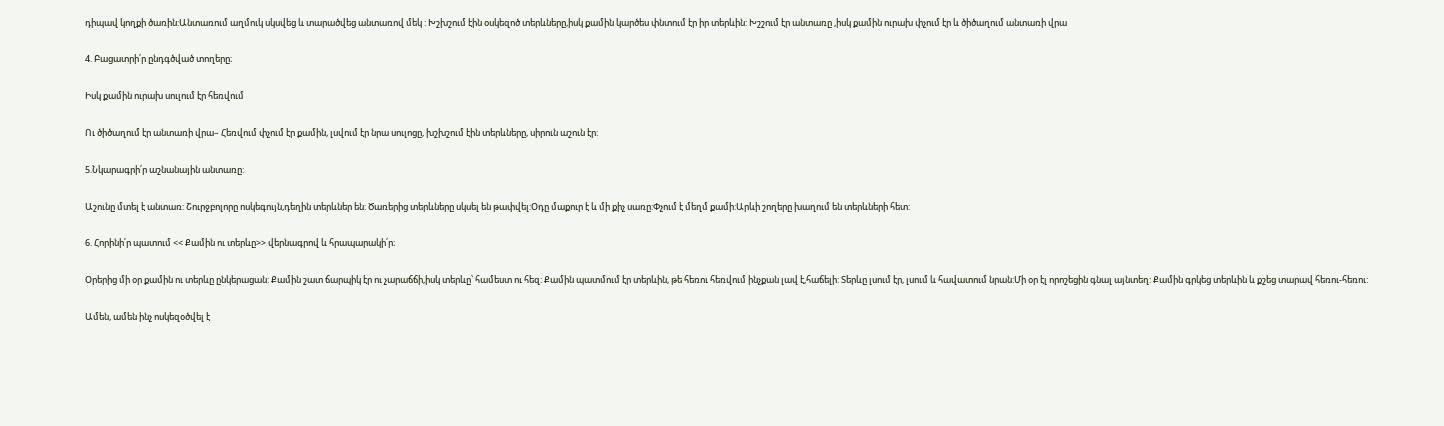դիպավ կողքի ծառին:Անտառում աղմուկ սկսվեց և տարածվեց անտառով մեկ : Խշխշում էին օսկեզոծ տերևները,իսկ քամին կարծես փնտում էր իր տերևին: Խշշում էր անտառը ,իսկ քամին ուրախ փչում էր և ծիծաղում անտառի վրա

4. Բացատրի՛ր ընդգծված տողերը։

Իսկ քամին ուրախ սուլում էր հեռվում

Ու ծիծաղում էր անտառի վրա– Հեռվում փչում էր քամին, լսվում էր նրա սուլոցը, խշխշում էին տերևները, սիրուն աշուն էր:

5.Նկարագրի՛ր աշնանային անտառը:

Աշունը մտել է անտառ: Շուրջբոլորը ոսկեգույն,դեղին տերևներ են: Ծառերից տերևները սկսել են թափվել:Օդը մաքուր է և մի քիչ սառը:Փչում է մեղմ քամի:Արևի շողերը խաղում են տերևների հետ:

6. Հորինի՛ր պատում << Քամին ու տերևը>> վերնագրով և հրապարակի՛ր։

Օրերից մի օր քամին ու տերևը ընկերացան: Քամին շատ ճարպիկ էր ու չարաճճի,իսկ տերևը՝ համեստ ու հեզ: Քամին պատմում էր տերևին, թե հեռու հեռվում ինչքան լավ է,հաճելի: Տերևը լսում էր, լսում և հավատում նրան:Մի օր էլ որոշեցին գնալ այնտեղ: Քամին գրկեց տերևին և քշեց տարավ հեռու-հեռու:

Ամեն, ամեն ինչ ոսկեզօծվել է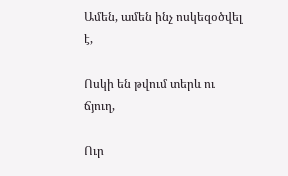Ամեն, ամեն ինչ ոսկեզօծվել է,

Ոսկի են թվում տերև ու ճյուղ,

Ուր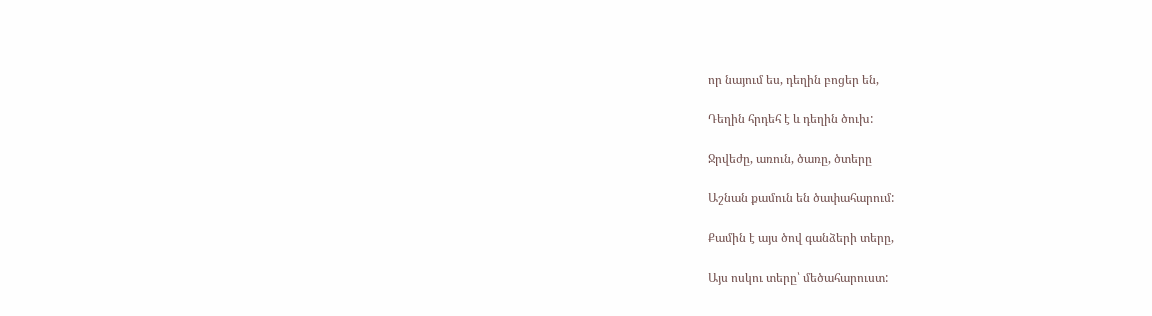որ նայում ես, դեղին բոցեր են,

Դեղին հրդեհ է և դեղին ծուխ:

Ջրվեժը, առուն, ծառը, ծտերը

Աշնան քամուն են ծափահարում:

Քամին է այս ծով գանձերի տերը,

Այս ոսկու տերը՝ մեծահարուստ: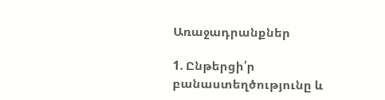Առաջադրանքներ

1. Ընթերցի՛ր բանաստեղծությունը և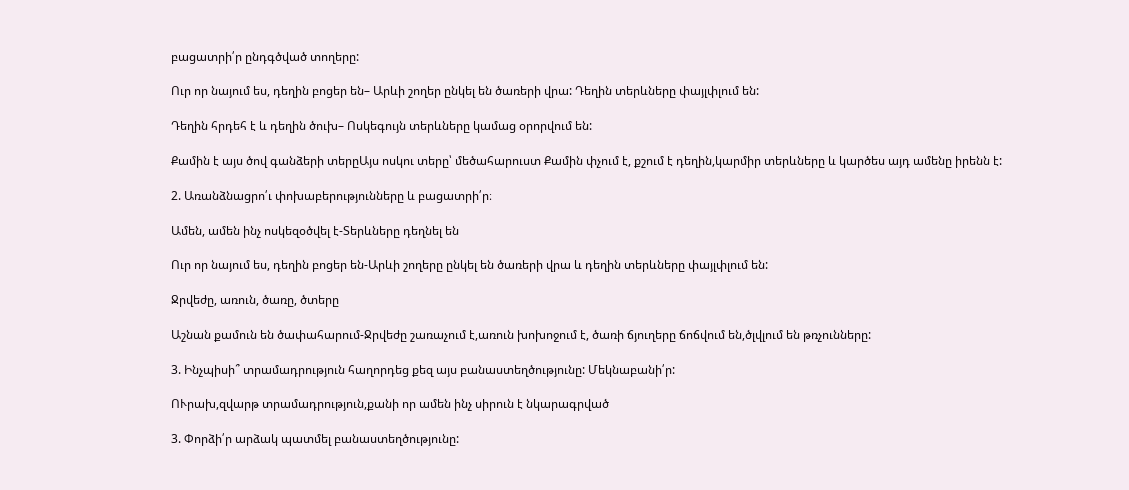բացատրի՛ր ընդգծված տողերը:

Ուր որ նայում ես, դեղին բոցեր են– Արևի շողեր ընկել են ծառերի վրա: Դեղին տերևները փայլփլում են:

Դեղին հրդեհ է և դեղին ծուխ– Ոսկեգույն տերևները կամաց օրորվում են:

Քամին է այս ծով գանձերի տերըԱյս ոսկու տերը՝ մեծահարուստ Քամին փչում է, քշում է դեղին,կարմիր տերևները և կարծես այդ ամենը իրենն է:

2. Առանձնացրո՛ւ փոխաբերությունները և բացատրի՛ր։

Ամեն, ամեն ինչ ոսկեզօծվել է-Տերևները դեղնել են

Ուր որ նայում ես, դեղին բոցեր են-Արևի շողերը ընկել են ծառերի վրա և դեղին տերևները փայլփլում են:

Ջրվեժը, առուն, ծառը, ծտերը

Աշնան քամուն են ծափահարում-Ջրվեժը շառաչում է,առուն խոխոջում է, ծառի ճյուղերը ճոճվում են,ծլվլում են թռչունները:

3. Ինչպիսի՞ տրամադրություն հաղորդեց քեզ այս բանաստեղծությունը: Մեկնաբանի՛ր:

ՈՒրախ,զվարթ տրամադրություն,քանի որ ամեն ինչ սիրուն է նկարագրված

3. Փորձի՛ր արձակ պատմել բանաստեղծությունը: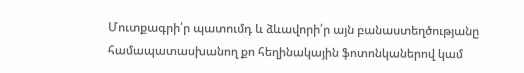Մուտքագրի՛ր պատումդ և ձևավորի՛ր այն բանաստեղծությանը համապատասխանող քո հեղինակային ֆոտոնկաներով կամ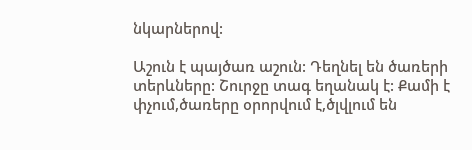նկարներով:

Աշուն է պայծառ աշուն: Դեղնել են ծառերի տերևները: Շուրջը տագ եղանակ է: Քամի է փչում,ծառերը օրորվում է,ծլվլում են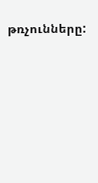թռչունները: